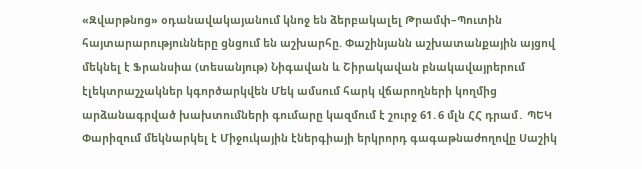«Զվարթնոց» օդանավակայանում կնոջ են ձերբակալել Թրամփ–Պուտին հայտարարությունները ցնցում են աշխարհը. Փաշինյանն աշխատանքային այցով մեկնել է Ֆրանսիա (տեսանյութ) Նիգավան և Շիրակավան բնակավայրերում էլեկտրաշչակներ կգործարկվեն Մեկ ամսում հարկ վճարողների կողմից արձանագրված խախտումների գումարը կազմում է շուրջ 61․6 մլն ՀՀ դրամ․ ՊԵԿ Փարիզում մեկնարկել է Միջուկային էներգիայի երկրորդ գագաթնաժողովը Սաշիկ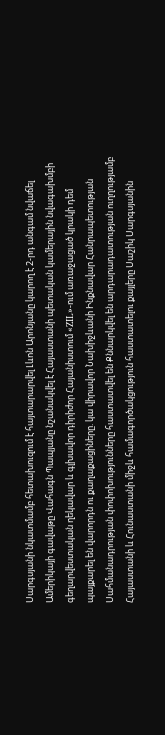Սարգսյանի նկատմամբ հետախուզում է հայտարարվել Լևոն Արոնյանը կարող է 2-րդ անգամ նվաճել Ամերիկայի գավաթը Վահագն Պապյանը նշանակվել է Հայաստանի պետական կամերային նվագախմբի գեղարվեստական ղեկավար և գլխավոր դիրիժոր Հայանիստում «ZIL»-ում առաջացած կրակի դեմ պայքարել են վարորդն ու քաղաքացիները. կա վիրավոր Նախիջևանի Ինքնավար Հանրապետության Սահմանադրության փոփոխությունները հաստատվել են Քննարկվել են արդարադատության ուղղությամբ Հայաստանի և Հունաստանի միջև համագործակցություն հաստատելու քայլերը Սաշիկ Սարգսյանին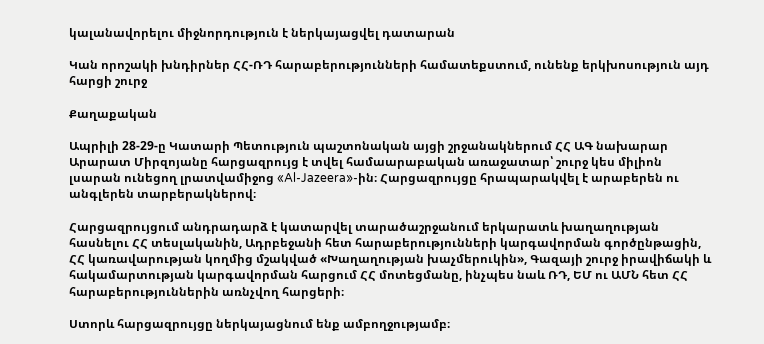կալանավորելու միջնորդություն է ներկայացվել դատարան

Կան որոշակի խնդիրներ ՀՀ-ՌԴ հարաբերությունների համատեքստում, ունենք երկխոսություն այդ հարցի շուրջ

Քաղաքական

Ապրիլի 28-29-ը Կատարի Պետություն պաշտոնական այցի շրջանակներում ՀՀ ԱԳ նախարար Արարատ Միրզոյանը հարցազրույց է տվել համաարաբական առաջատար՝ շուրջ կես միլիոն լսարան ունեցող լրատվամիջոց «Al-Jazeera»-ին։ Հարցազրույցը հրապարակվել է արաբերեն ու անգլերեն տարբերակներով։

Հարցազրույցում անդրադարձ է կատարվել տարածաշրջանում երկարատև խաղաղության հասնելու ՀՀ տեսլականին, Ադրբեջանի հետ հարաբերությունների կարգավորման գործընթացին, ՀՀ կառավարության կողմից մշակված «Խաղաղության խաչմերուկին», Գազայի շուրջ իրավիճակի և հակամարտության կարգավորման հարցում ՀՀ մոտեցմանը, ինչպես նաև ՌԴ, ԵՄ ու ԱՄՆ հետ ՀՀ հարաբերություններին առնչվող հարցերի։

Ստորև հարցազրույցը ներկայացնում ենք ամբողջությամբ։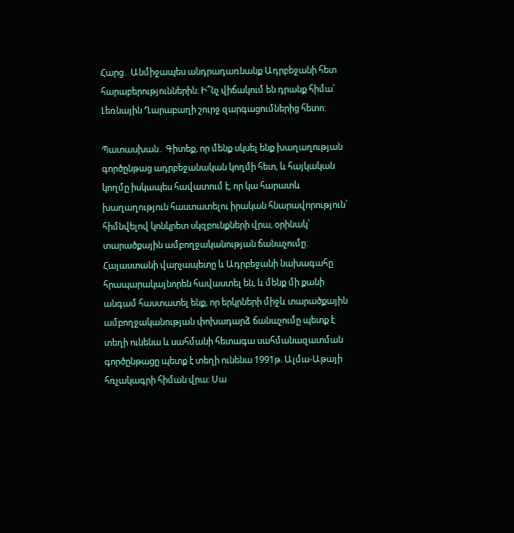Հարց․ Անմիջապես անդրադառնանք Ադրբեջանի հետ հարաբերություններին: Ի՞նչ վիճակում են դրանք հիմա՝ Լեռնային Ղարաբաղի շուրջ զարգացումներից հետո:

Պատասխան․ Գիտեք, որ մենք սկսել ենք խաղաղության գործընթաց ադրբեջանական կողմի հետ, և հայկական կողմը իսկապես հավատում է, որ կա հարատև խաղաղություն հաստատելու իրական հնարավորություն՝ հիմնվելով կոնկրետ սկզբունքների վրա, օրինակ՝ տարածքային ամբողջականության ճանաչումը: Հայաստանի վարչապետը և Ադրբեջանի նախագահը հրապարակայնորեն հավաստել են, և մենք մի քանի անգամ հաստատել ենք, որ երկրների միջև տարածքային ամբողջականության փոխադարձ ճանաչումը պետք է տեղի ունենա և սահմանի հետագա սահմանազատման գործընթացը պետք է տեղի ունենա 1991թ. Ալմա-Աթայի հռչակագրի հիման վրա: Սա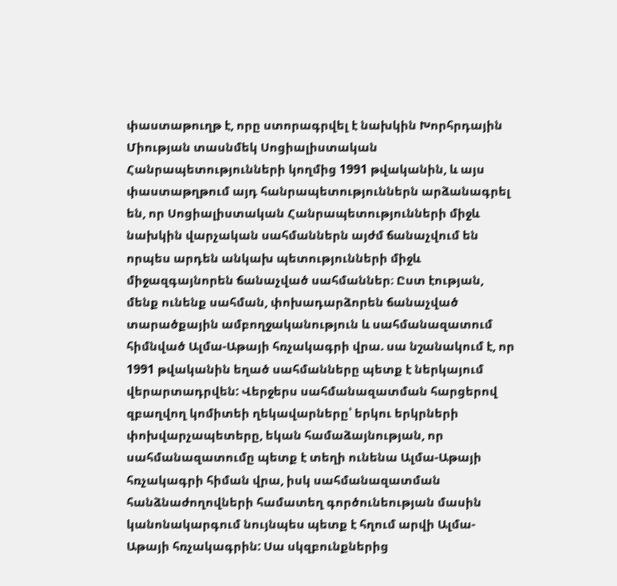փաստաթուղթ է, որը ստորագրվել է նախկին Խորհրդային Միության տասնմեկ Սոցիալիստական Հանրապետությունների կողմից 1991 թվականին, և այս փաստաթղթում այդ հանրապետություններն արձանագրել են, որ Սոցիալիստական Հանրապետությունների միջև նախկին վարչական սահմաններն այժմ ճանաչվում են որպես արդեն անկախ պետությունների միջև միջազգայնորեն ճանաչված սահմաններ։ Ըստ էության, մենք ունենք սահման, փոխադարձորեն ճանաչված տարածքային ամբողջականություն և սահմանազատում հիմնված Ալմա-Աթայի հռչակագրի վրա. սա նշանակում է, որ 1991 թվականին եղած սահմանները պետք է ներկայում վերարտադրվեն: Վերջերս սահմանազատման հարցերով զբաղվող կոմիտեի ղեկավարները՝ երկու երկրների փոխվարչապետերը, եկան համաձայնության, որ սահմանազատումը պետք է տեղի ունենա Ալմա-Աթայի հռչակագրի հիման վրա, իսկ սահմանազատման հանձնաժողովների համատեղ գործունեության մասին կանոնակարգում նույնպես պետք է հղում արվի Ալմա-Աթայի հռչակագրին: Սա սկզբունքներից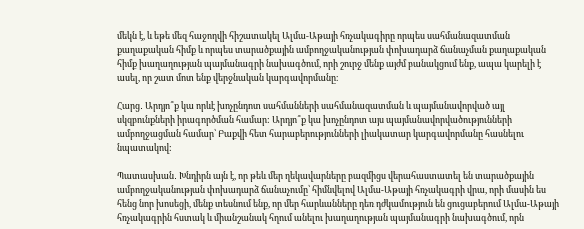մեկն է, և եթե մեզ հաջողվի հիշատակել Ալմա-Աթայի հռչակագիրը որպես սահմանազատման քաղաքական հիմք և որպես տարածքային ամբողջականության փոխադարձ ճանաչման քաղաքական հիմք խաղաղության պայմանագրի նախագծում, որի շուրջ մենք այժմ բանակցում ենք, ապա կարելի է ասել, որ շատ մոտ ենք վերջնական կարգավորմանը։

Հարց․ Արդյո՞ք կա որևէ խոչընդոտ սահմանների սահմանազատման և պայմանավորված այլ սկզբունքների իրագործման համար: Արդյո՞ք կա խոչընդոտ այս պայմանավորվածությունների ամբողջացման համար՝ Բաքվի հետ հարաբերությունների լիակատար կարգավորմանը հասնելու նպատակով:

Պատասխան․ Խնդիրն այն է, որ թեև մեր ղեկավարները բազմիցս վերահաստատել են տարածքային ամբողջականության փոխադարձ ճանաչումը՝ հիմնվելով Ալմա-Աթայի հռչակագրի վրա, որի մասին ես հենց նոր խոսեցի, մենք տեսնում ենք, որ մեր հարևանները դեռ դժկամություն են ցուցաբերում Ալմա-Աթայի հռչակագրին հստակ և միանշանակ հղում անելու խաղաղության պայմանագրի նախագծում, որն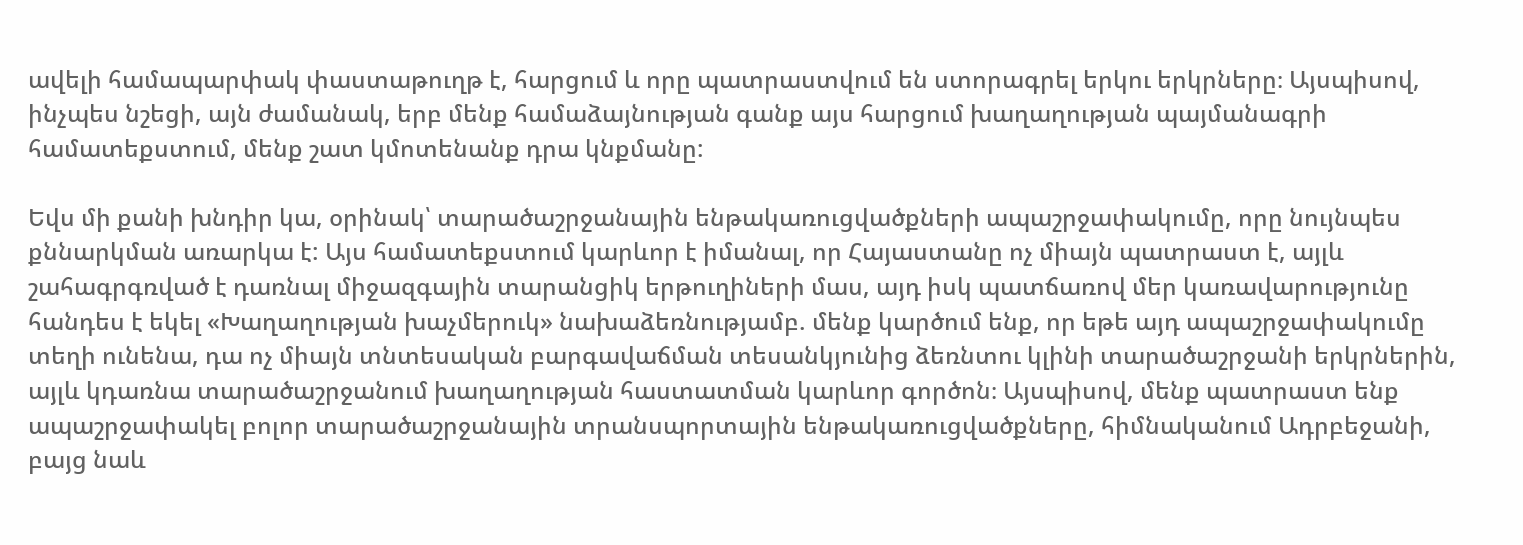ավելի համապարփակ փաստաթուղթ է, հարցում և որը պատրաստվում են ստորագրել երկու երկրները։ Այսպիսով, ինչպես նշեցի, այն ժամանակ, երբ մենք համաձայնության գանք այս հարցում խաղաղության պայմանագրի համատեքստում, մենք շատ կմոտենանք դրա կնքմանը:

Եվս մի քանի խնդիր կա, օրինակ՝ տարածաշրջանային ենթակառուցվածքների ապաշրջափակումը, որը նույնպես քննարկման առարկա է: Այս համատեքստում կարևոր է իմանալ, որ Հայաստանը ոչ միայն պատրաստ է, այլև շահագրգռված է դառնալ միջազգային տարանցիկ երթուղիների մաս, այդ իսկ պատճառով մեր կառավարությունը հանդես է եկել «Խաղաղության խաչմերուկ» նախաձեռնությամբ. մենք կարծում ենք, որ եթե այդ ապաշրջափակումը տեղի ունենա, դա ոչ միայն տնտեսական բարգավաճման տեսանկյունից ձեռնտու կլինի տարածաշրջանի երկրներին, այլև կդառնա տարածաշրջանում խաղաղության հաստատման կարևոր գործոն։ Այսպիսով, մենք պատրաստ ենք ապաշրջափակել բոլոր տարածաշրջանային տրանսպորտային ենթակառուցվածքները, հիմնականում Ադրբեջանի, բայց նաև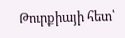Թուրքիայի հետ՝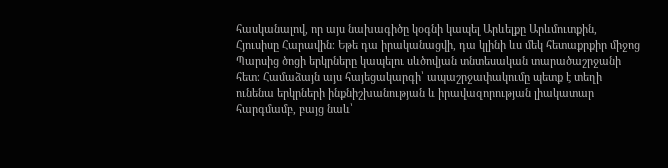հասկանալով, որ այս նախագիծը կօգնի կապել Արևելքը Արևմուտքին, Հյուսիսը Հարավին։ Եթե դա իրականացվի, դա կլինի ևս մեկ հետաքրքիր միջոց Պարսից ծոցի երկրները կապելու սևծովյան տնտեսական տարածաշրջանի հետ։ Համաձայն այս հայեցակարգի՝ ապաշրջափակումը պետք է տեղի ունենա երկրների ինքնիշխանության և իրավազորության լիակատար հարգմամբ, բայց նաև՝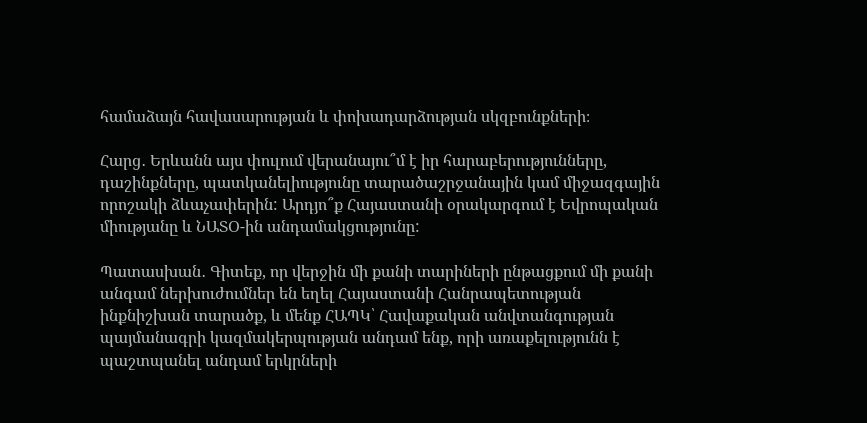համաձայն հավասարության և փոխադարձության սկզբունքների։

Հարց․ Երևանն այս փուլում վերանայու՞մ է իր հարաբերությունները, դաշինքները, պատկանելիությունը տարածաշրջանային կամ միջազգային որոշակի ձևաչափերին: Արդյո՞ք Հայաստանի օրակարգում է Եվրոպական միությանը և ՆԱՏՕ-ին անդամակցությունը:

Պատասխան․ Գիտեք, որ վերջին մի քանի տարիների ընթացքում մի քանի անգամ ներխուժումներ են եղել Հայաստանի Հանրապետության ինքնիշխան տարածք, և մենք ՀԱՊԿ՝ Հավաքական անվտանգության պայմանագրի կազմակերպության անդամ ենք, որի առաքելությունն է պաշտպանել անդամ երկրների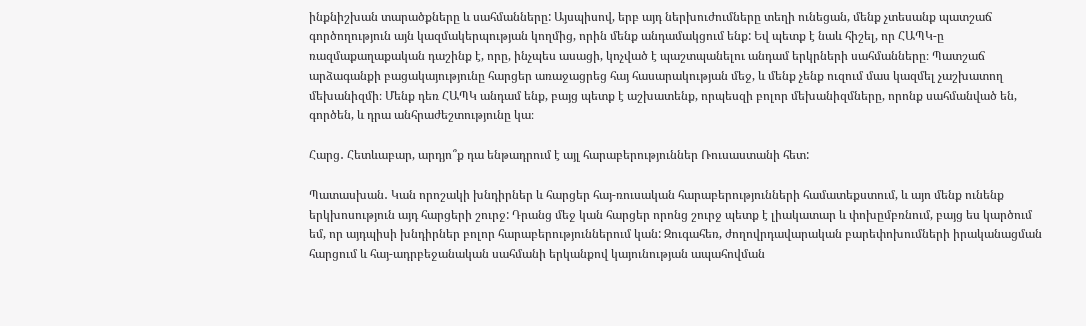ինքնիշխան տարածքները և սահմանները: Այսպիսով, երբ այդ ներխուժումները տեղի ունեցան, մենք չտեսանք պատշաճ գործողություն այն կազմակերպության կողմից, որին մենք անդամակցում ենք: Եվ պետք է նաև հիշել, որ ՀԱՊԿ-ը ռազմաքաղաքական դաշինք է, որը, ինչպես ասացի, կոչված է պաշտպանելու անդամ երկրների սահմանները։ Պատշաճ արձագանքի բացակայությունը հարցեր առաջացրեց հայ հասարակության մեջ, և մենք չենք ուզում մաս կազմել չաշխատող մեխանիզմի։ Մենք դեռ ՀԱՊԿ անդամ ենք, բայց պետք է աշխատենք, որպեսզի բոլոր մեխանիզմները, որոնք սահմանված են, գործեն, և դրա անհրաժեշտությունը կա։

Հարց․ Հետևաբար, արդյո՞ք դա ենթադրում է այլ հարաբերություններ Ռուսաստանի հետ:

Պատասխան․ Կան որոշակի խնդիրներ և հարցեր հայ-ռուսական հարաբերությունների համատեքստում, և այո մենք ունենք երկխոսություն այդ հարցերի շուրջ: Դրանց մեջ կան հարցեր որոնց շուրջ պետք է լիակատար և փոխըմբռնում, բայց ես կարծում եմ, որ այդպիսի խնդիրներ բոլոր հարաբերություններում կան: Զուգահեռ, ժողովրդավարական բարեփոխումների իրականացման հարցում և հայ-ադրբեջանական սահմանի երկանքով կայունության ապահովման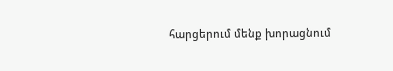հարցերում մենք խորացնում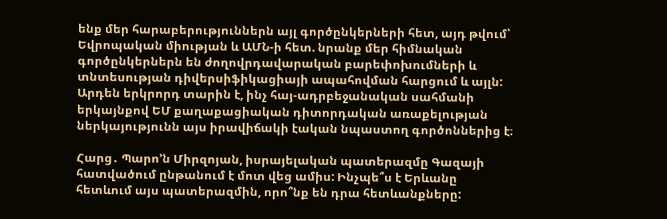ենք մեր հարաբերություններն այլ գործընկերների հետ, այդ թվում՝ Եվրոպական միության և ԱՄՆ-ի հետ. նրանք մեր հիմնական գործընկերներն են ժողովրդավարական բարեփոխումների և տնտեսության դիվերսիֆիկացիայի ապահովման հարցում և այլն: Արդեն երկրորդ տարին է, ինչ հայ-ադրբեջանական սահմանի երկայնքով ԵՄ քաղաքացիական դիտորդական առաքելության ներկայությունն այս իրավիճակի էական նպաստող գործոններից է։

Հարց․ Պարո’ն Միրզոյան, իսրայելական պատերազմը Գազայի հատվածում ընթանում է մոտ վեց ամիս: Ինչպե՞ս է Երևանը հետևում այս պատերազմին, որո՞նք են դրա հետևանքները: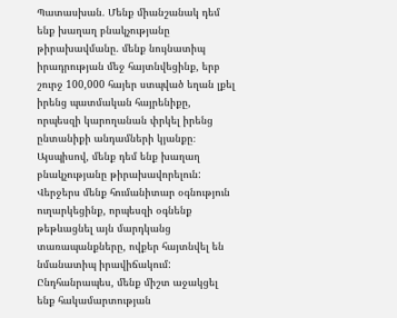Պատասխան․ Մենք միանշանակ դեմ ենք խաղաղ բնակչությանը թիրախավմանը. մենք նույնատիպ իրադրության մեջ հայտնվեցինք, երբ շուրջ 100,000 հայեր ստպված եղան լքել իրենց պատմական հայրենիքը, որպեսզի կարողանան փրկել իրենց ընտանիքի անդամների կյանքը։ Այսպիսով, մենք դեմ ենք խաղաղ բնակչությանը թիրախավորելուն: Վերջերս մենք հումանիտար օգնություն ուղարկեցինք, որպեսզի օգնենք թեթևացնել այն մարդկանց տառապանքները, ովքեր հայտնվել են նմանատիպ իրավիճակում: Ընդհանրապես, մենք միշտ աջակցել ենք հակամարտության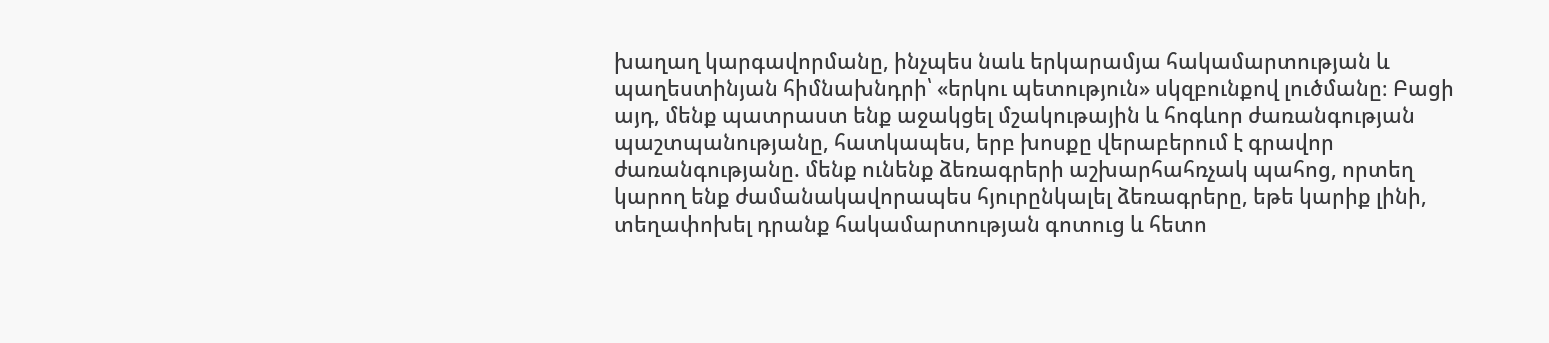խաղաղ կարգավորմանը, ինչպես նաև երկարամյա հակամարտության և պաղեստինյան հիմնախնդրի՝ «երկու պետություն» սկզբունքով լուծմանը։ Բացի այդ, մենք պատրաստ ենք աջակցել մշակութային և հոգևոր ժառանգության պաշտպանությանը, հատկապես, երբ խոսքը վերաբերում է գրավոր ժառանգությանը. մենք ունենք ձեռագրերի աշխարհահռչակ պահոց, որտեղ կարող ենք ժամանակավորապես հյուրընկալել ձեռագրերը, եթե կարիք լինի, տեղափոխել դրանք հակամարտության գոտուց և հետո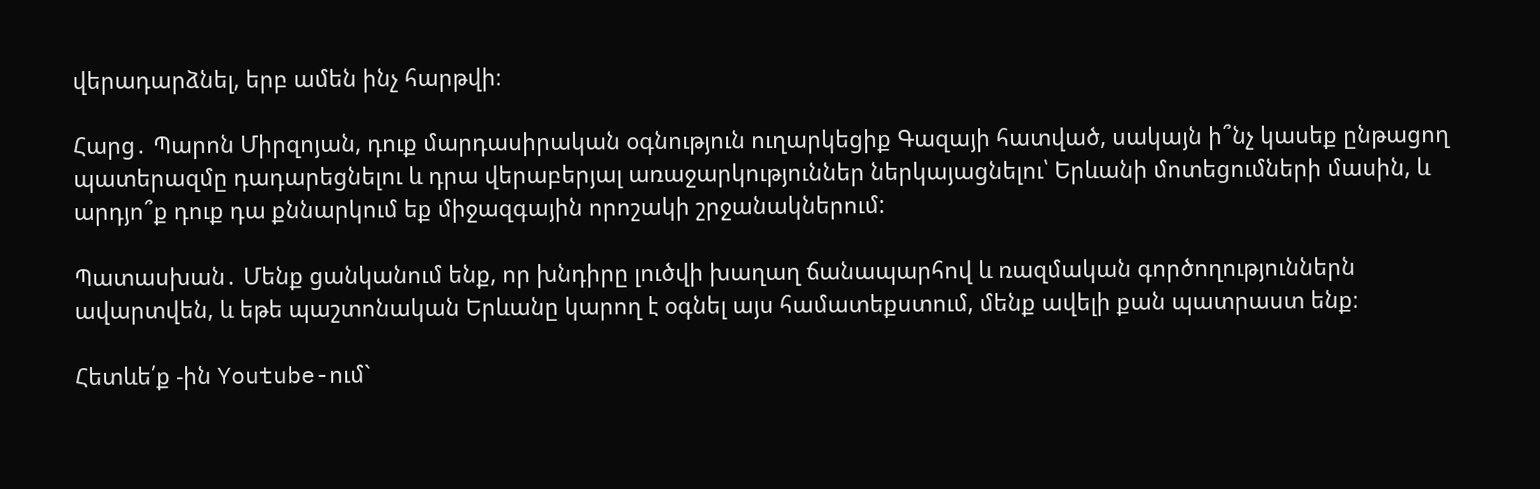վերադարձնել, երբ ամեն ինչ հարթվի։

Հարց․ Պարոն Միրզոյան, դուք մարդասիրական օգնություն ուղարկեցիք Գազայի հատված, սակայն ի՞նչ կասեք ընթացող պատերազմը դադարեցնելու և դրա վերաբերյալ առաջարկություններ ներկայացնելու՝ Երևանի մոտեցումների մասին, և արդյո՞ք դուք դա քննարկում եք միջազգային որոշակի շրջանակներում:

Պատասխան․ Մենք ցանկանում ենք, որ խնդիրը լուծվի խաղաղ ճանապարհով և ռազմական գործողություններն ավարտվեն, և եթե պաշտոնական Երևանը կարող է օգնել այս համատեքստում, մենք ավելի քան պատրաստ ենք։

Հետևե՛ք -ին Youtube-ում`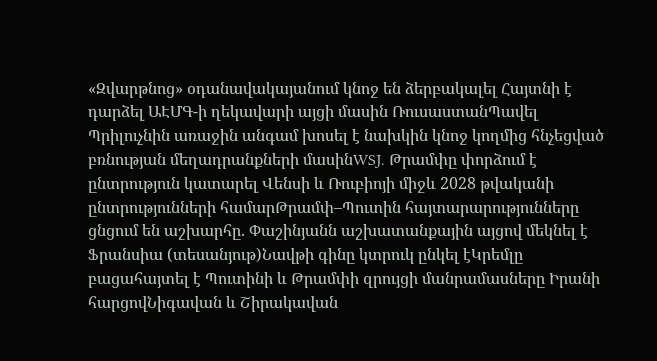«Զվարթնոց» օդանավակայանում կնոջ են ձերբակալել Հայտնի է դարձել ԱԷՄԳ-ի ղեկավարի այցի մասին ՌուսաստանՊավել Պրիլուչնին առաջին անգամ խոսել է նախկին կնոջ կողմից հնչեցված բռնության մեղադրանքների մասինWSJ. Թրամփը փորձում է ընտրություն կատարել Վենսի և Ռուբիոյի միջև 2028 թվականի ընտրությունների համարԹրամփ–Պուտին հայտարարությունները ցնցում են աշխարհը. Փաշինյանն աշխատանքային այցով մեկնել է Ֆրանսիա (տեսանյութ)Նավթի գինը կտրուկ ընկել էԿրեմլը բացահայտել է Պուտինի և Թրամփի զրույցի մանրամասները Իրանի հարցովՆիգավան և Շիրակավան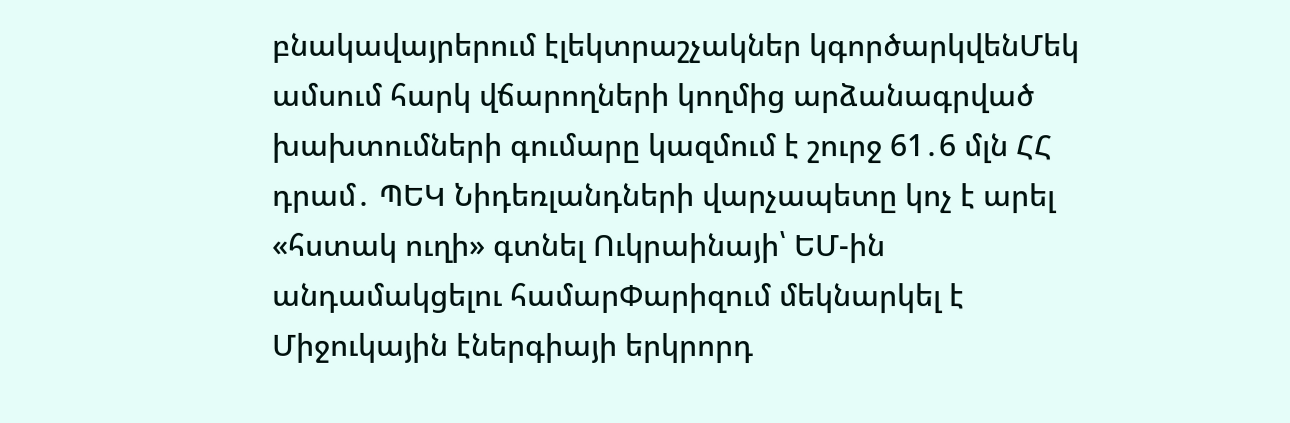բնակավայրերում էլեկտրաշչակներ կգործարկվենՄեկ ամսում հարկ վճարողների կողմից արձանագրված խախտումների գումարը կազմում է շուրջ 61․6 մլն ՀՀ դրամ․ ՊԵԿ Նիդեռլանդների վարչապետը կոչ է արել «հստակ ուղի» գտնել Ուկրաինայի՝ ԵՄ-ին անդամակցելու համարՓարիզում մեկնարկել է Միջուկային էներգիայի երկրորդ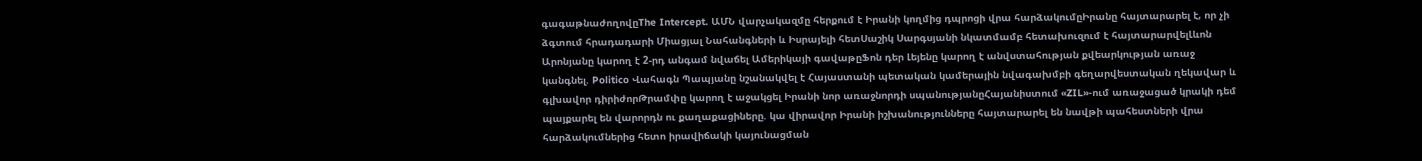գագաթնաժողովըThe Intercept. ԱՄՆ վարչակազմը հերքում է Իրանի կողմից դպրոցի վրա հարձակումըԻրանը հայտարարել է, որ չի ձգտում հրադադարի Միացյալ Նահանգների և Իսրայելի հետՍաշիկ Սարգսյանի նկատմամբ հետախուզում է հայտարարվելԼևոն Արոնյանը կարող է 2-րդ անգամ նվաճել Ամերիկայի գավաթըՖոն դեր Լեյենը կարող է անվստահության քվեարկության առաջ կանգնել. Politico Վահագն Պապյանը նշանակվել է Հայաստանի պետական կամերային նվագախմբի գեղարվեստական ղեկավար և գլխավոր դիրիժորԹրամփը կարող է աջակցել Իրանի նոր առաջնորդի սպանությանըՀայանիստում «ZIL»-ում առաջացած կրակի դեմ պայքարել են վարորդն ու քաղաքացիները. կա վիրավոր Իրանի իշխանությունները հայտարարել են նավթի պահեստների վրա հարձակումներից հետո իրավիճակի կայունացման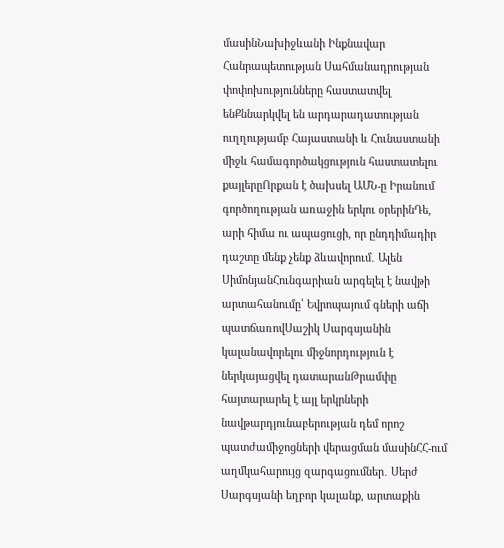մասինՆախիջևանի Ինքնավար Հանրապետության Սահմանադրության փոփոխությունները հաստատվել ենՔննարկվել են արդարադատության ուղղությամբ Հայաստանի և Հունաստանի միջև համագործակցություն հաստատելու քայլերըՈրքան է ծախսել ԱՄՆ-ը Իրանում գործողության առաջին երկու օրերինԴե, արի հիմա ու ապացուցի, որ ընդդիմադիր դաշտը մենք չենք ձևավորում․ Ալեն ՍիմոնյանՀունգարիան արգելել է նավթի արտահանումը՝ Եվրոպայում գների աճի պատճառովՍաշիկ Սարգսյանին կալանավորելու միջնորդություն է ներկայացվել դատարանԹրամփը հայտարարել է այլ երկրների նավթարդյունաբերության դեմ որոշ պատժամիջոցների վերացման մասինՀՀ-ում աղմկահարույց զարգացումներ․ Սերժ Սարգսյանի եղբոր կալանք, արտաքին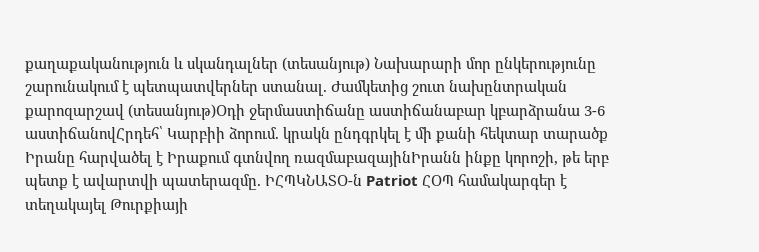քաղաքականություն և սկանդալներ (տեսանյութ) Նախարարի մոր ընկերությունը շարունակում է պետպատվերներ ստանալ. Ժամկետից շուտ նախընտրական քարոզարշավ (տեսանյութ)Օդի ջերմաստիճանը աստիճանաբար կբարձրանա 3-6 աստիճանովՀրդեհ՝ Կարբիի ձորում. կրակն ընդգրկել է մի քանի հեկտար տարածք Իրանը հարվածել է Իրաքում գտնվող ռազմաբազայինԻրանն ինքը կորոշի, թե երբ պետք է ավարտվի պատերազմը. ԻՀՊԿՆԱՏՕ-ն Patriot ՀՕՊ համակարգեր է տեղակայել Թուրքիայի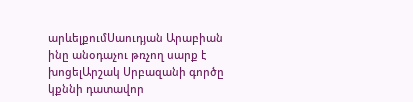արևելքումՍաուդյան Արաբիան ինը անօդաչու թռչող սարք է խոցելԱրշակ Սրբազանի գործը կքննի դատավոր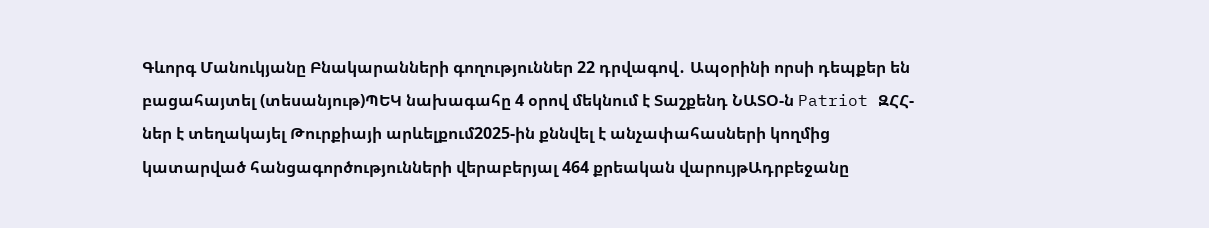Գևորգ Մանուկյանը Բնակարանների գողություններ 22 դրվագով․ Ապօրինի որսի դեպքեր են բացահայտել (տեսանյութ)ՊԵԿ նախագահը 4 օրով մեկնում է Տաշքենդ ՆԱՏՕ-ն Patriot ԶՀՀ-ներ է տեղակայել Թուրքիայի արևելքում2025-ին քննվել է անչափահասների կողմից կատարված հանցագործությունների վերաբերյալ 464 քրեական վարույթԱդրբեջանը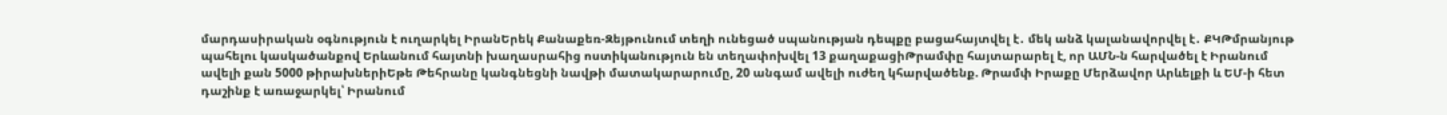մարդասիրական օգնություն է ուղարկել ԻրանԵրեկ Քանաքեռ-Զեյթունում տեղի ունեցած սպանության դեպքը բացահայտվել է․ մեկ անձ կալանավորվել է․ ՔԿԹմրանյութ պահելու կասկածանքով Երևանում հայտնի խաղասրահից ոստիկանություն են տեղափոխվել 13 քաղաքացիԹրամփը հայտարարել է, որ ԱՄՆ-ն հարվածել է Իրանում ավելի քան 5000 թիրախներիԵթե Թեհրանը կանգնեցնի նավթի մատակարարումը, 20 անգամ ավելի ուժեղ կհարվածենք. Թրամփ Իրաքը Մերձավոր Արևելքի և ԵՄ-ի հետ դաշինք է առաջարկել՝ Իրանում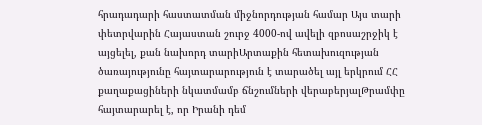հրադադարի հաստատման միջնորդության համար Այս տարի փետրվարին Հայաստան շուրջ 4000-ով ավելի զբոսաշրջիկ է այցելել, քան նախորդ տարիԱրտաքին հետախուզության ծառայությունը հայտարարություն է տարածել այլ երկրում ՀՀ քաղաքացիների նկատմամբ ճնշումների վերաբերյալԹրամփը հայտարարել է, որ Իրանի դեմ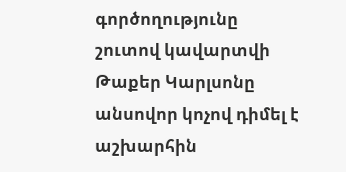գործողությունը շուտով կավարտվի Թաքեր Կարլսոնը անսովոր կոչով դիմել է աշխարհին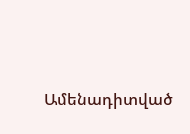Ամենադիտված